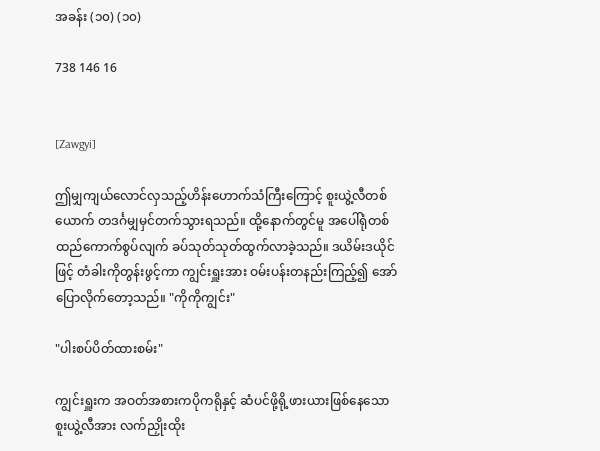အခန်း (၁၀) (၁၀)

738 146 16


[Zawgyi]

ဤမျှကျယ်လောင်လှသည့်ဟိန်းဟောက်သံကြီးကြောင့် စူးယွဲ့လီတစ်ယောက် တဒင်္ဂမျှမှင်တက်သွားရသည်။ ထို့နောက်တွင်မူ အပေါ်ရုံတစ်ထည်ကောက်စွပ်လျက် ခပ်သုတ်သုတ်ထွက်လာခဲ့သည်။ ဒယိမ်းဒယိုင်ဖြင့် တံခါးကိုတွန်းဖွင့်ကာ ကျွင်းရှူးအား ဝမ်းပန်းတနည်းကြည့်၍ အော်ပြောလိုက်တော့သည်။ "ကိုကိုကျွင်း"

"ပါးစပ်ပိတ်ထားစမ်း"

ကျွင်းရှူးက အဝတ်အစားကပိုကရိုနှင့် ဆံပင်ဖို့ရို့ဖားယားဖြစ်နေသောစူးယွဲ့လီအား လက်ညှိုးထိုး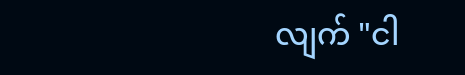လျက် "ငါ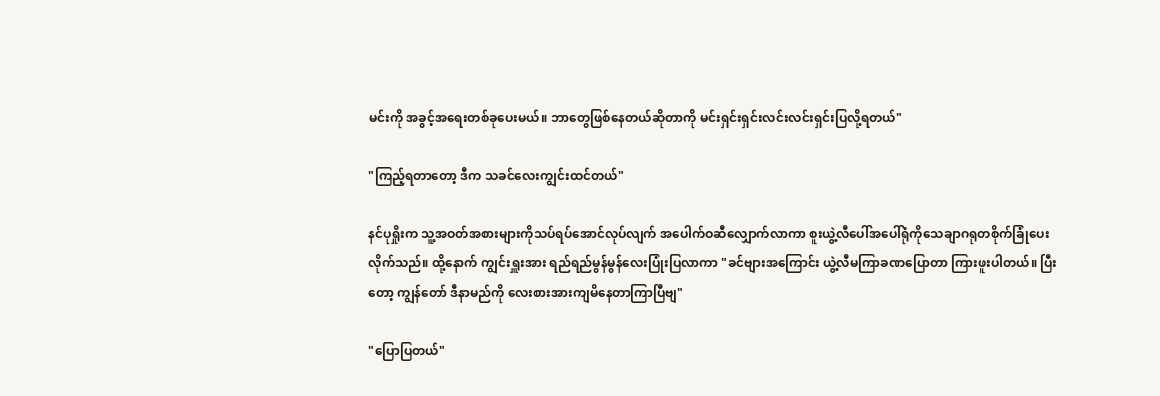မင်းကို အခွင့်အရေးတစ်ခုပေးမယ်။ ဘာတွေဖြစ်နေတယ်ဆိုတာကို မင်းရှင်းရှင်းလင်းလင်းရှင်းပြလို့ရတယ်"

"ကြည့်ရတာတော့ ဒီက သခင်လေးကျွင်းထင်တယ်"

နင်ပုရှိုးက သူ့အဝတ်အစားများကိုသပ်ရပ်အောင်လုပ်လျက် အပေါက်ဝဆီလျှောက်လာကာ စူးယွဲ့လီပေါ်အပေါ်ရုံကိုသေချာဂရုတစိုက်ခြုံပေးလိုက်သည်။ ထို့နောက် ကျွင်းရှူးအား ရည်ရည်မွန်မွန်လေးပြုံးပြလာကာ "ခင်ဗျားအကြောင်း ယွဲ့လီမကြာခဏပြောတာ ကြားဖူးပါတယ်။ ပြီးတော့ ကျွန်တော် ဒီနာမည်ကို လေးစားအားကျမိနေတာကြာပြီဗျ"

"ပြောပြတယ်"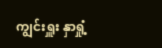ကျွင်းရှူး နှာရှုံ့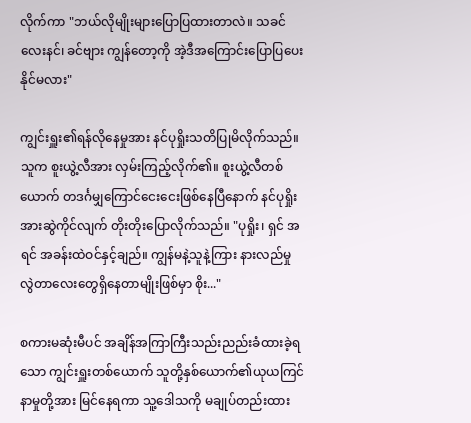လိုက်ကာ "ဘယ်လိုမျိုးများပြောပြထားတာလဲ။ သခင်လေးနင်၊ ခင်ဗျား ကျွန်တော့ကို အဲ့ဒီအကြောင်းပြောပြပေးနိုင်မလား"

ကျွင်းရှူး၏ရန်လိုနေမှုအား နင်ပုရှိုးသတိပြုမိလိုက်သည်။ သူက စူးယွဲ့လီအား လှမ်းကြည့်လိုက်၏။ စူးယွဲ့လီတစ်ယောက် တဒင်္ဂမျှကြောင်ငေးငေးဖြစ်နေပြီနောက် နင်ပုရှိုးအားဆွဲကိုင်လျက် တိုးတိုးပြောလိုက်သည်။ "ပုရှိုး၊ ရှင် အရင် အခန်းထဲဝင်နှင့်ချည်။ ကျွန်မနဲ့သူနဲ့ကြား နားလည်မှုလွဲတာလေးတွေရှိနေတာမျိုးဖြစ်မှာ စိုး..."

စကားမဆုံးမီပင် အချိန်အကြာကြီးသည်းညည်းခံထားခဲ့ရသော ကျွင်းရှူးတစ်ယောက် သူတို့နှစ်ယောက်၏ယုယကြင်နာမှုတို့အား မြင်နေရကာ သူ့ဒေါသကို မချုပ်တည်းထား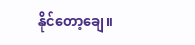နိုင်တော့ချေ။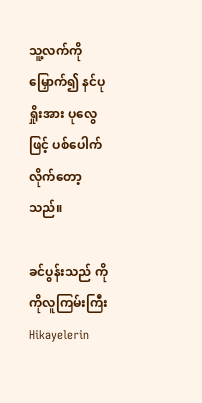သူ့လက်ကိုမြှောက်၍ နင်ပုရှိုးအား ပုလွေဖြင့် ပစ်ပေါက်လိုက်တော့သည်။

ခင်ပွန်းသည် ကိုကိုလူကြမ်းကြီးHikayelerin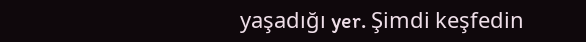yaşadığı yer. Şimdi keşfedin